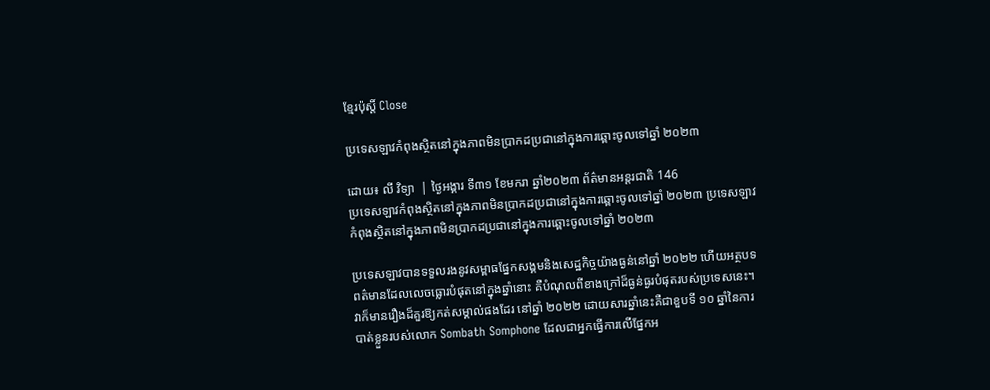ខ្មែរប៉ុស្ដិ៍ Close

ប្រទេសឡាវកំពុងស្ថិតនៅក្នុងភាពមិនប្រាកដប្រជានៅក្នុងការឆ្ពោះចូលទៅឆ្នាំ ២០២៣

ដោយ៖ លី វិទ្យា  | ថ្ងៃអង្គារ ទី៣១ ខែមករា ឆ្នាំ២០២៣ ព័ត៌មានអន្តរជាតិ 146
ប្រទេសឡាវកំពុងស្ថិតនៅក្នុងភាពមិនប្រាកដប្រជានៅក្នុងការឆ្ពោះចូលទៅឆ្នាំ ២០២៣ ប្រទេសឡាវកំពុងស្ថិតនៅក្នុងភាពមិនប្រាកដប្រជានៅក្នុងការឆ្ពោះចូលទៅឆ្នាំ ២០២៣

ប្រទេសឡាវបានទទួលរងនូវសម្ពាធផ្នែកសង្គមនិងសេដ្ឋកិច្ចយ៉ាងធ្ងន់នៅឆ្នាំ ២០២២ ហើយអត្ថបទពត៌មានដែលលេចធ្លោរបំផុតនៅក្នុងឆ្នាំនោះ គឺបំណុលពីខាងក្រៅដ៏ធ្ងន់ធ្ងរបំផុតរបស់ប្រទេសនេះ។ វាក៏មានរឿងដ៏គួរឱ្យកត់សម្គាល់ផងដែរ នៅឆ្នាំ ២០២២ ដោយសារឆ្នាំនេះគឺជាខួបទី ១០ ឆ្នាំនៃការបាត់ខ្លួនរបស់លោក Sombath Somphone ដែលជាអ្នកធ្វើការលើផ្នែកអ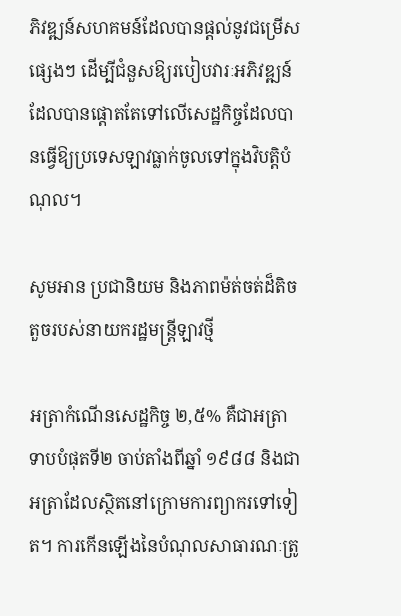ភិវឌ្ឍន៍សហគមន៍ដែលបានផ្តល់នូវជម្រើសផ្សេងៗ ដើម្បីជំនួសឱ្យរបៀបវារៈអភិវឌ្ឍន៍ដែលបានផ្តោតតែទៅលើសេដ្ឋកិច្ចដែលបានធ្វើឱ្យប្រទេសឡាវធ្លាក់ចូលទៅក្នុងវិបត្តិបំណុល។

សូមអាន ប្រជានិយម និងភាពម៉ត់ចត់ដ៏តិចតួចរបស់នាយករដ្ឋមន្ត្រីឡាវថ្មី

អត្រាកំណើនសេដ្ឋកិច្ច ២,៥% គឺជាអត្រាទាបបំផុតទី២ ចាប់តាំងពីឆ្នាំ ១៩៨៨ និងជាអត្រាដែលស្ថិតនៅក្រោមការព្យាករទៅទៀត។ ការកើនឡើងនៃបំណុលសាធារណៈត្រូ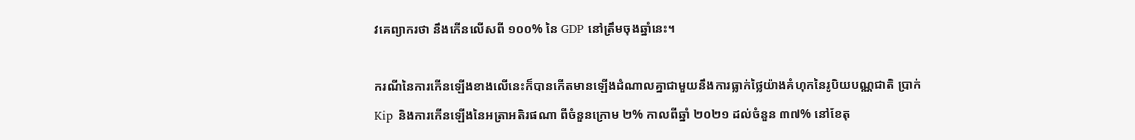វគេព្យាករថា នឹងកើនលើសពី ១០០% នៃ GDP នៅត្រឹមចុងឆ្នាំនេះ។

ករណីនៃការកើនឡើងខាងលើនេះក៏បានកើតមានឡើងដំណាលគ្នាជាមួយនឹងការធ្លាក់ថ្លៃយ៉ាងគំហុកនៃរូបិយបណ្ណជាតិ ប្រាក់ Kip និងការកើនឡើងនៃអត្រាអតិរផណា ពីចំនួនក្រោម ២% កាលពីឆ្នាំ ២០២១ ដល់ចំនួន ៣៧% នៅខែតុ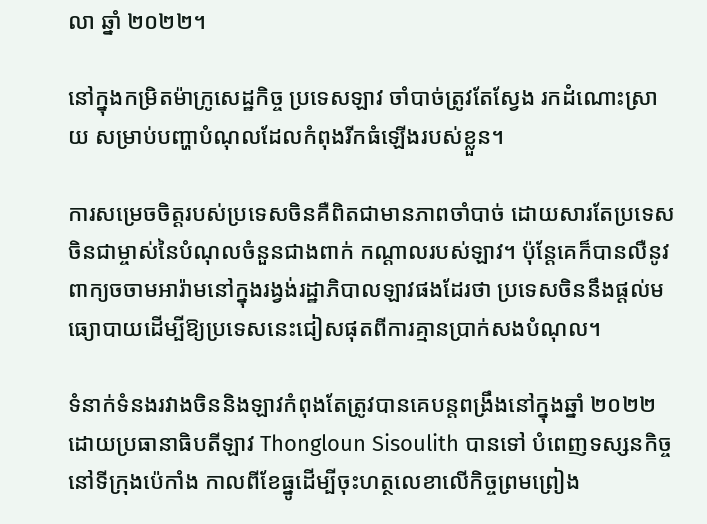លា ឆ្នាំ ២០២២។

នៅក្នុងកម្រិតម៉ាក្រូសេដ្ឋកិច្ច ប្រទេសឡាវ ចាំបាច់ត្រូវតែស្វែង រកដំណោះស្រាយ សម្រាប់បញ្ហាបំណុលដែលកំពុងរីកធំឡើងរបស់ខ្លួន។

ការសម្រេចចិត្តរបស់ប្រទេសចិនគឺពិតជាមានភាពចាំបាច់ ដោយសារតែប្រទេសចិនជាម្ចាស់នៃបំណុលចំនួនជាងពាក់ កណ្តាលរបស់ឡាវ។ ប៉ុន្តែគេក៏បានលឺនូវពាក្យចចាមអារ៉ាមនៅក្នុងរង្វង់រដ្ឋាភិបាលឡាវផងដែរថា ប្រទេសចិននឹងផ្តល់មធ្យោបាយដើម្បីឱ្យប្រទេសនេះជៀសផុតពីការគ្មានប្រាក់សងបំណុល។

ទំនាក់ទំនងរវាងចិននិងឡាវកំពុងតែត្រូវបានគេបន្តពង្រឹងនៅក្នុងឆ្នាំ ២០២២ ដោយប្រធានាធិបតីឡាវ Thongloun Sisoulith បានទៅ បំពេញទស្សនកិច្ចនៅទីក្រុងប៉េកាំង កាលពីខែធ្នូដើម្បីចុះហត្ថលេខាលើកិច្ចព្រមព្រៀង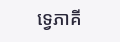ទ្វេភាគី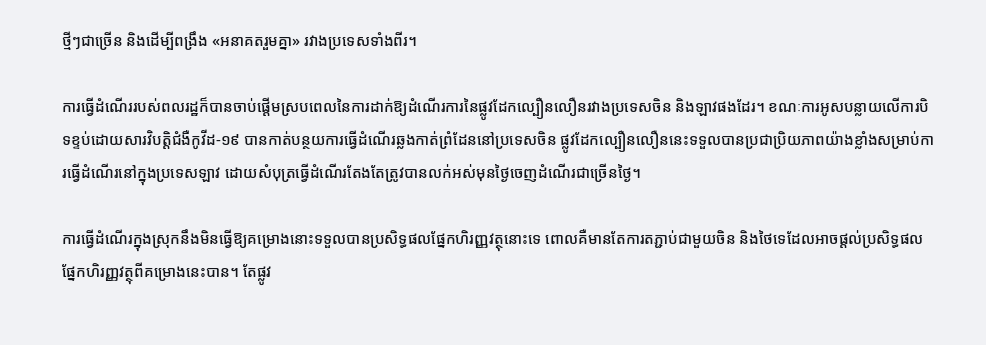ថ្មីៗជាច្រើន និងដើម្បីពង្រឹង «អនាគតរួមគ្នា» រវាងប្រទេសទាំងពីរ។

ការធ្វើដំណើររបស់ពលរដ្ឋក៏បានចាប់ផ្តើមស្របពេលនៃការដាក់ឱ្យដំណើរការនៃផ្លូវដែកល្បឿនលឿនរវាងប្រទេសចិន និងឡាវផងដែរ។ ខណៈការអូសបន្លាយលើការបិទខ្ទប់ដោយសារវិបត្តិជំងឺកូវីដ-១៩ បានកាត់បន្ថយការធ្វើដំណើរឆ្លងកាត់ព្រំដែននៅប្រទេសចិន ផ្លូវដែកល្បឿនលឿននេះទទួលបានប្រជាប្រិយភាពយ៉ាងខ្លាំងសម្រាប់ការធ្វើដំណើរនៅក្នុងប្រទេសឡាវ ដោយសំបុត្រធ្វើដំណើរតែងតែត្រូវបានលក់អស់មុនថ្ងៃចេញដំណើរជាច្រើនថ្ងៃ។

ការធ្វើដំណើរក្នុងស្រុកនឹងមិនធ្វើឱ្យគម្រោងនោះទទួលបានប្រសិទ្ធផលផ្នែកហិរញ្ញវត្ថុនោះទេ ពោលគឺមានតែការតភ្ជាប់ជាមួយចិន និងថៃទេដែលអាចផ្តល់ប្រសិទ្ធផលផ្នែកហិរញ្ញវត្ថុពីគម្រោងនេះបាន។ តែផ្លូវ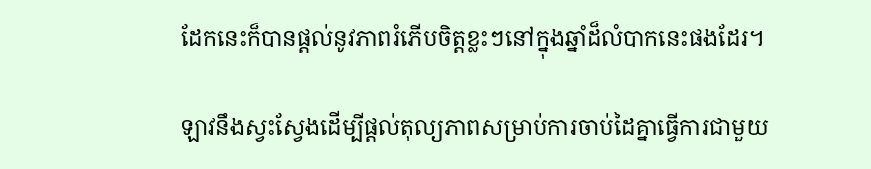ដែកនេះក៏បានផ្តល់នូវភាពរំភើបចិត្តខ្លះៗនៅក្នុងឆ្នាំដ៏លំបាកនេះផងដែរ។

ឡាវនឹងស្វះស្វែងដើម្បីផ្តល់តុល្យភាពសម្រាប់ការចាប់ដៃគ្នាធ្វើការជាមួយ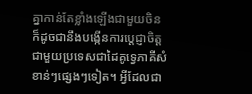គ្នាកាន់តែខ្លាំងឡើងជាមួយចិន ក៏ដូចជានឹងបង្កើនការប្តេជ្ញាចិត្តជាមួយប្រទេសជាដៃគូទ្វេភាគីសំខាន់ៗផ្សេងៗទៀត។ អ្វីដែលជា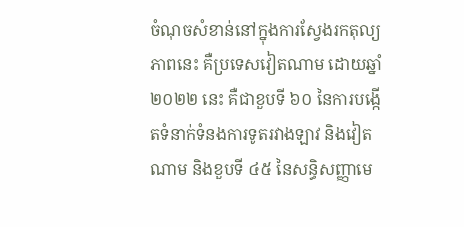ចំណុចសំខាន់នៅក្នុងការស្វែងរកតុល្យភាពនេះ គឺប្រទេសវៀតណាម ដោយឆ្នាំ ២០២២ នេះ គឺជាខួបទី ៦០ នៃការបង្កើតទំនាក់ទំនងការទូតរវាងឡាវ និងវៀតណាម និងខួបទី ៤៥ នៃសន្ធិសញ្ញាមេ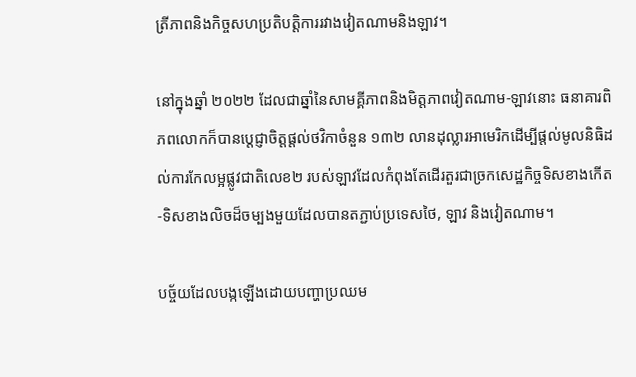ត្រីភាពនិងកិច្ចសហប្រតិបត្តិការរវាងវៀតណាមនិងឡាវ។

នៅក្នុងឆ្នាំ ២០២២ ដែលជាឆ្នាំនៃសាមគ្គីភាពនិងមិត្តភាពវៀតណាម-ឡាវនោះ ធនាគារពិភពលោកក៏បានប្តេជ្ញាចិត្តផ្តល់ថវិកាចំនួន ១៣២ លានដុល្លារអាមេរិកដើម្បីផ្តល់មូលនិធិដល់ការកែលម្អផ្លូវជាតិលេខ២ របស់ឡាវដែលកំពុងតែដើរតួរជាច្រកសេដ្ឋកិច្ចទិសខាងកើត-ទិសខាងលិចដ៏ចម្បងមួយដែលបានតភ្ជាប់ប្រទេសថៃ, ឡាវ និងវៀតណាម។

បច្ច័យដែលបង្កឡើងដោយបញ្ហាប្រឈម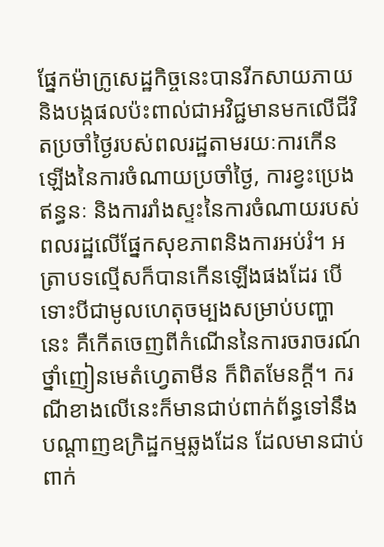ផ្នែកម៉ាក្រូសេដ្ឋកិច្ចនេះបានរីកសាយភាយ និងបង្កផលប៉ះពាល់ជាអវិជ្ជមានមកលើជីវិតប្រចាំថ្ងៃរបស់ពលរដ្ឋតាមរយៈការកើនឡើងនៃការចំណាយប្រចាំថ្ងៃ, ការខ្វះប្រេងឥន្ធនៈ និងការរាំងស្ទះនៃការចំណាយរបស់ពលរដ្ឋលើផ្នែកសុខភាពនិងការអប់រំ។ អត្រាបទល្មើសក៏បានកើនឡើងផងដែរ បើទោះបីជាមូលហេតុចម្បងសម្រាប់បញ្ហានេះ គឺកើតចេញពីកំណើននៃការចរាចរណ៍ថ្នាំញៀនមេតំហ្វេតាមីន ក៏ពិតមែនក្តី។ ករណីខាងលើនេះក៏មានជាប់ពាក់ព័ន្ធទៅនឹងបណ្តាញឧក្រិដ្ឋកម្មឆ្លងដែន ដែលមានជាប់ពាក់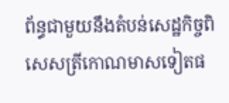ព័ន្ធជាមួយនឹងតំបន់សេដ្ឋកិច្ចពិសេសត្រីកោណមាសទៀតផ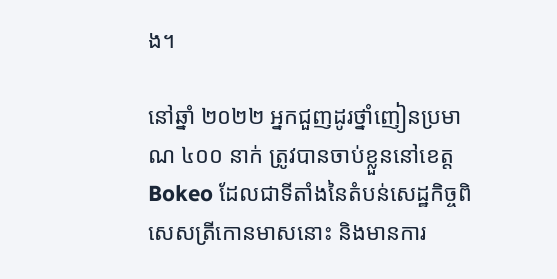ង។

នៅឆ្នាំ ២០២២ អ្នកជួញដូរថ្នាំញៀនប្រមាណ ៤០០ នាក់ ត្រូវបានចាប់ខ្លួននៅខេត្ត Bokeo ដែលជាទីតាំងនៃតំបន់សេដ្ឋកិច្ចពិសេសត្រីកោនមាសនោះ និងមានការ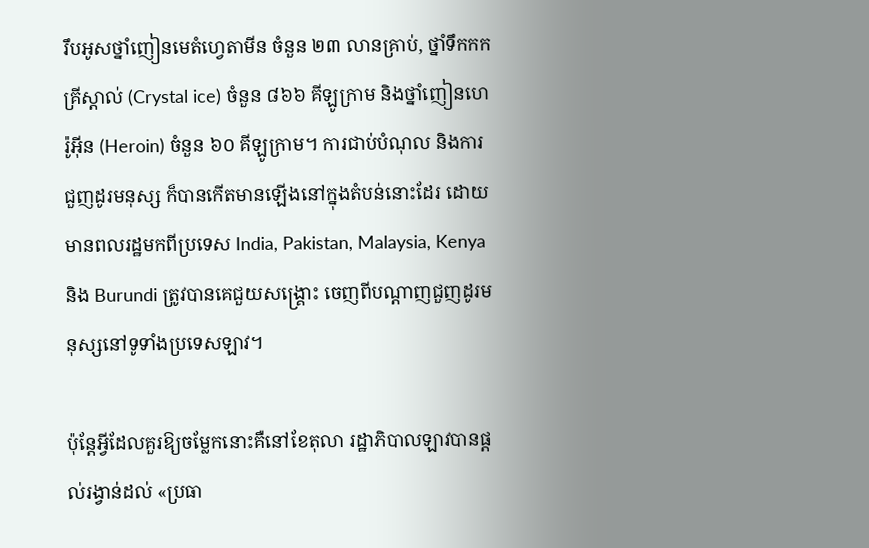រឹបអូសថ្នាំញៀនមេតំហ្វេតាមីន ចំនួន ២៣ លានគ្រាប់, ថ្នាំទឹកកកគ្រីស្តាល់ (Crystal ice) ចំនួន ៨៦៦ គីឡូក្រាម និងថ្នាំញៀនហេរ៉ូអ៊ីន (Heroin) ចំនួន ៦០ គីឡូក្រាម។ ការជាប់បំណុល និងការជួញដូរមនុស្ស ក៏បានកើតមានឡើងនៅក្នុងតំបន់នោះដែរ ដោយមានពលរដ្ឋមកពីប្រទេស India, Pakistan, Malaysia, Kenya និង Burundi ត្រូវបានគេជួយសង្គ្រោះ ចេញពីបណ្តាញជួញដូរមនុស្សនៅទូទាំងប្រទេសឡាវ។

ប៉ុន្តែអ្វីដែលគួរឱ្យចម្លែកនោះគឺនៅខែតុលា រដ្ឋាភិបាលឡាវបានផ្តល់រង្វាន់ដល់ «ប្រធា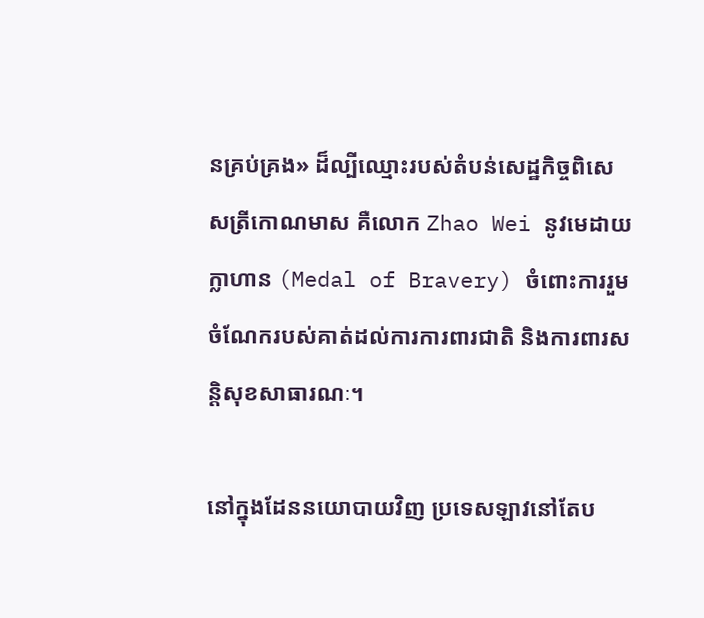នគ្រប់គ្រង» ដ៏ល្បីឈ្មោះរបស់តំបន់សេដ្ឋកិច្ចពិសេសត្រីកោណមាស គឺលោក Zhao Wei នូវមេដាយក្លាហាន (Medal of Bravery) ចំពោះការរួមចំណែករបស់គាត់ដល់ការការពារជាតិ និងការពារសន្តិសុខសាធារណៈ។

នៅក្នុងដែននយោបាយវិញ ប្រទេសឡាវនៅតែប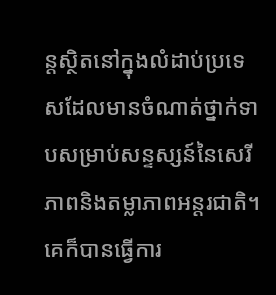ន្តស្ថិតនៅក្នុងលំដាប់ប្រទេសដែលមានចំណាត់ថ្នាក់ទាបសម្រាប់សន្ទស្សន៍នៃសេរីភាពនិងតម្លាភាពអន្តរជាតិ។ គេក៏បានធ្វើការ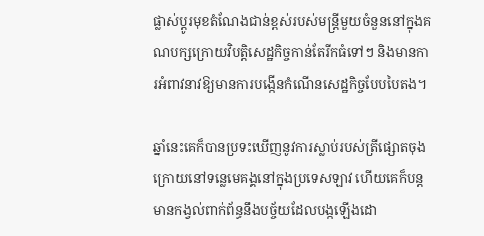ផ្លាស់ប្តូរមុខតំណែងជាន់ខ្ពស់របស់មន្ត្រីមួយចំនួននៅក្នុងគណបក្សក្រោយវិបត្តិសេដ្ឋកិច្ចកាន់តែរីកធំទៅៗ និងមានការអំពាវនាវឱ្យមានការបង្កើនកំណើនសេដ្ឋកិច្ចបែបបៃតង។

ឆ្នាំនេះគេក៏បានប្រទះឃើញនូវការស្លាប់របស់ត្រីផ្សោតចុងក្រោយនៅទន្លេមេគង្គនៅក្នុងប្រទេសឡាវ ហើយគេក៏បន្តមានកង្វល់ពាក់ព័ន្ធនឹងបច្ច័យដែលបង្កឡើងដោ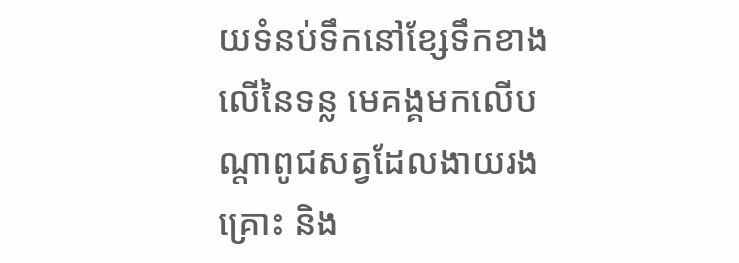យទំនប់ទឹកនៅខ្សែទឹកខាងលើនៃទន្ល មេគង្គមកលើបណ្តាពូជសត្វដែលងាយរងគ្រោះ និង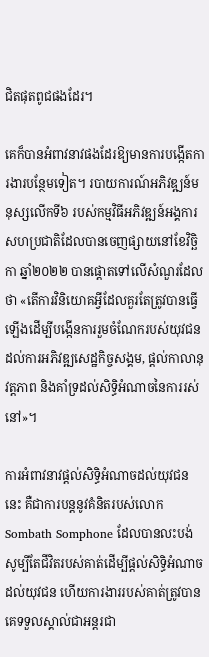ជិតផុតពូជផងដែរ។

គេក៏បានអំពាវនាវផងដែរឱ្យមានការបង្កើតការងារបន្ថែមទៀត។ របាយការណ៍អភិវឌ្ឍន៍មនុស្សលើកទី៦ របស់កម្មវិធីអភិវឌ្ឍន៍អង្គការសហប្រជាតិដែលបានចេញផ្សាយនៅខែវិច្ឆិកា ឆ្នាំ២០២២ បានផ្តោតទៅលើសំណួរដែលថា «តើការវិនិយោគអ្វីដែលគួរតែត្រូវបានធ្វើឡើងដើម្បីបង្កើនការរួមចំណែករបស់យុវជនដល់ការអភិវឌ្ឍសេដ្ឋកិច្ចសង្គម, ផ្តល់កាលានុវត្តភាព និងគាំទ្រដល់សិទ្ធិអំណាចនៃការរស់នៅ»។

ការអំពាវនាវផ្តល់សិទ្ធិអំណាចដល់យុវជននេះ គឺជាការបន្តនូវគំនិតរបស់លោក Sombath Somphone ដែលបានលះបង់សូម្បីតែជីវិតរបស់គាត់ដើម្បីផ្តល់សិទ្ធិអំណាចដល់យុវជន ហើយការងាររបស់គាត់ត្រូវបានគេទទួលស្គាល់ជាអន្តរជា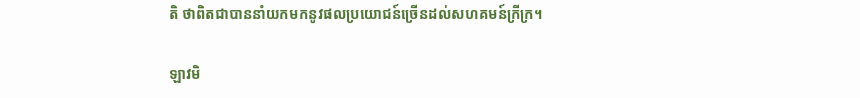តិ ថាពិតជាបាននាំយកមកនូវផលប្រយោជន៍ច្រើនដល់សហគមន៍ក្រីក្រ។

ឡាវមិ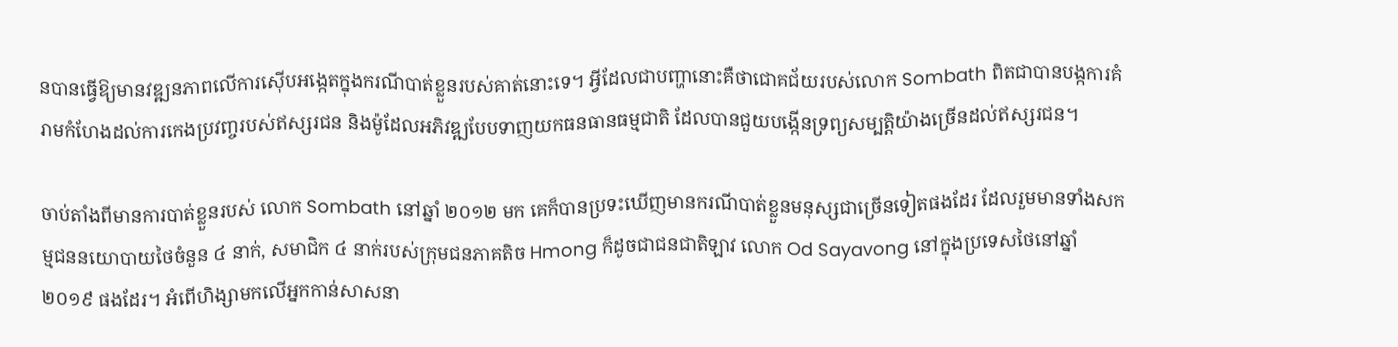នបានធ្វើឱ្យមានវឌ្ឍនភាពលើការស៊ើបអង្កេតក្នុងករណីបាត់ខ្លួនរបស់គាត់នោះទេ។ អ្វីដែលជាបញ្ហានោះគឺថាជោគជ័យរបស់លោក Sombath ពិតជាបានបង្កការគំរាមកំហែងដល់ការកេងប្រវញ្ចរបស់ឥស្សរជន និងម៉ូដែលអភិវឌ្ឍបែបទាញយកធនធានធម្មជាតិ ដែលបានជួយបង្កើនទ្រព្យសម្បត្តិយ៉ាងច្រើនដល់ឥស្សរជន។

ចាប់តាំងពីមានការបាត់ខ្លួនរបស់ លោក Sombath នៅឆ្នាំ ២០១២ មក គេក៏បានប្រទះឃើញមានករណីបាត់ខ្លួនមនុស្សជាច្រើនទៀតផងដែរ ដែលរួមមានទាំងសកម្មជននយោបាយថៃចំនួន ៤ នាក់, សមាជិក ៤ នាក់របស់ក្រុមជនភាគតិច Hmong ក៏ដូចជាជនជាតិឡាវ លោក Od Sayavong នៅក្នុងប្រទេសថៃនៅឆ្នាំ ២០១៩ ផងដែរ។ អំពើហិង្សាមកលើអ្នកកាន់សាសនា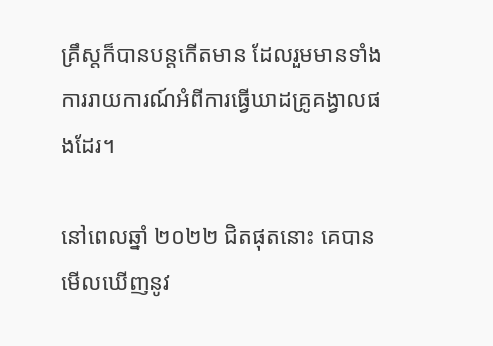គ្រឹស្តក៏បានបន្តកើតមាន ដែលរួមមានទាំងការរាយការណ៍អំពីការធ្វើឃាដគ្រូគង្វាលផងដែរ។

នៅពេលឆ្នាំ ២០២២ ជិតផុតនោះ គេបានមើលឃើញនូវ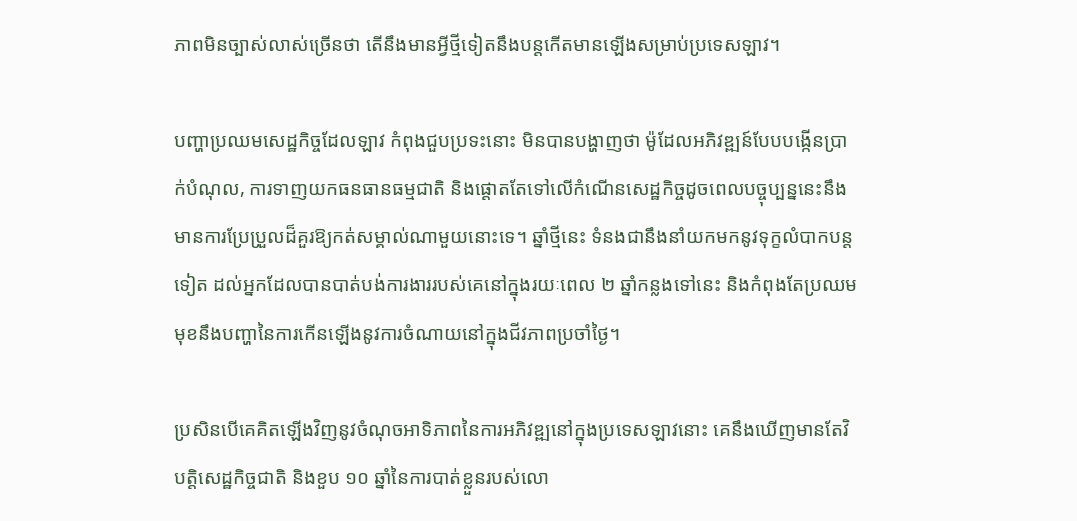ភាពមិនច្បាស់លាស់ច្រើនថា តើនឹងមានអ្វីថ្មីទៀតនឹងបន្តកើតមានឡើងសម្រាប់ប្រទេសឡាវ។

បញ្ហាប្រឈមសេដ្ឋកិច្ចដែលឡាវ កំពុងជួបប្រទះនោះ មិនបានបង្ហាញថា ម៉ូដែលអភិវឌ្ឍន៍បែបបង្កើនប្រាក់បំណុល, ការទាញយកធនធានធម្មជាតិ និងផ្តោតតែទៅលើកំណើនសេដ្ឋកិច្ចដូចពេលបច្ចុប្បន្ននេះនឹងមានការប្រែប្រួលដ៏គួរឱ្យកត់សម្គាល់ណាមួយនោះទេ។ ឆ្នាំថ្មីនេះ ទំនងជានឹងនាំយកមកនូវទុក្ខលំបាកបន្តទៀត ដល់អ្នកដែលបានបាត់បង់ការងាររបស់គេនៅក្នុងរយៈពេល ២ ឆ្នាំកន្លងទៅនេះ និងកំពុងតែប្រឈមមុខនឹងបញ្ហានៃការកើនឡើងនូវការចំណាយនៅក្នុងជីវភាពប្រចាំថ្ងៃ។

ប្រសិនបើគេគិតឡើងវិញនូវចំណុចអាទិភាពនៃការអភិវឌ្ឍនៅក្នុងប្រទេសឡាវនោះ គេនឹងឃើញមានតែវិបត្តិសេដ្ឋកិច្ចជាតិ និងខួប ១០ ឆ្នាំនៃការបាត់ខ្លួនរបស់លោ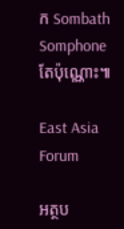ក Sombath Somphone តែប៉ុណ្ណោះ៕

East Asia Forum

អត្ថប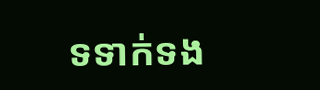ទទាក់ទង